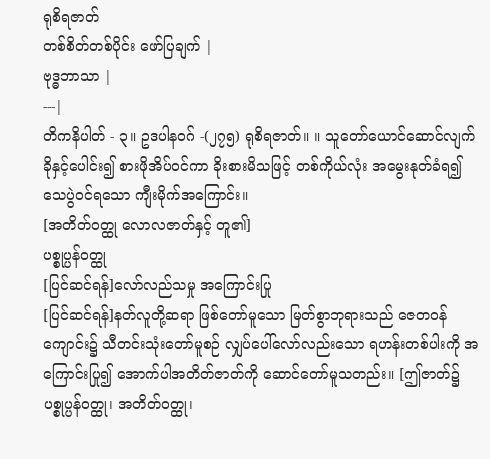ရုစိရဇာတ်
တစ်စိတ်တစ်ပိုင်း ဖော်ပြချက် |
ဗုဒ္ဓဘာသာ |
---|
တိကနိပါတ် - ၃။ ဥဒပါနဝဂ် -(၂၇၅) ရုစိရဇာတ်။ ။ သူတော်ယောင်ဆောင်လျက် ခိုနှင့်ပေါင်း၍ စားဖိုအိပ်ဝင်ကာ ခိုးစားမိသဖြင့် တစ်ကိုယ်လုံး အမွေးနုတ်ခံရ၍ သေပွဲဝင်ရသော ကျီးမိုက်အကြောင်း။
[အတိတ်ဝတ္ထု လောလဇာတ်နှင့် တူ၏]
ပစ္စုပ္ပန်ဝတ္ထု
[ပြင်ဆင်ရန်]လော်လည်သမှု အကြောင်းပြု
[ပြင်ဆင်ရန်]နတ်လူတို့ဆရာ ဖြစ်တော်မူသော မြတ်စွာဘုရားသည် ဇေတဝန်ကျောင်း၌ သီတင်းသုံးတော်မူစဉ် လျှပ်ပေါ်လော်လည်းသော ရဟန်းတစ်ပါးကို အကြောင်းပြု၍ အောက်ပါအတိတ်ဇာတ်ကို ဆောင်တော်မူသတည်း။ [ဤဇာတ်၌ ပစ္စုပ္ပန်ဝတ္ထု၊ အတိတ်ဝတ္ထု၊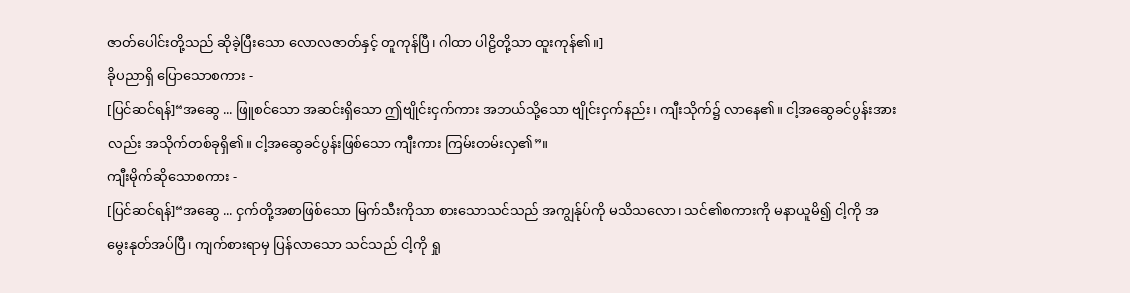ဇာတ်ပေါင်းတို့သည် ဆိုခဲ့ပြီးသော လောလဇာတ်နှင့် တူကုန်ပြီ၊ ဂါထာ ပါဠိတို့သာ ထူးကုန်၏။]
ခိုပညာရှိ ပြောသောစကား -
[ပြင်ဆင်ရန်]“အဆွေ ... ဖြူစင်သော အဆင်းရှိသော ဤဗျိုင်းငှက်ကား အဘယ်သို့သော ဗျိုင်းငှက်နည်း၊ ကျီးသိုက်၌ လာနေ၏။ ငါ့အဆွေခင်ပွန်းအားလည်း အသိုက်တစ်ခုရှိ၏။ ငါ့အဆွေခင်ပွန်းဖြစ်သော ကျီးကား ကြမ်းတမ်းလှ၏”။
ကျီးမိုက်ဆိုသောစကား -
[ပြင်ဆင်ရန်]“အဆွေ ... ငှက်တို့အစာဖြစ်သော မြက်သီးကိုသာ စားသောသင်သည် အကျွန်ုပ်ကို မသိသလော၊ သင်၏စကားကို မနာယူမိ၍ ငါ့ကို အမွေးနုတ်အပ်ပြီ၊ ကျက်စားရာမှ ပြန်လာသော သင်သည် ငါ့ကို ရှု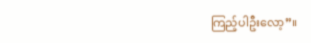ကြည့်ပါဦးလော့”။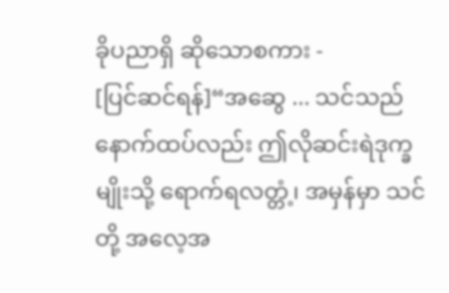ခိုပညာရှိ ဆိုသောစကား -
[ပြင်ဆင်ရန်]“အဆွေ ... သင်သည် နောက်ထပ်လည်း ဤလိုဆင်းရဲဒုက္ခမျိုးသို့ ရောက်ရလတ္တံ့၊ အမှန်မှာ သင်တို့ အလေ့အ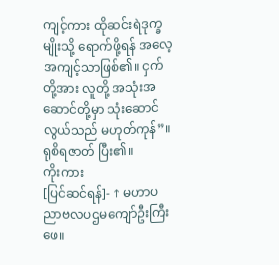ကျင့်ကား ထိုဆင်းရဲဒုက္ခမျိုးသို့ ရောက်ဖို့ရန် အလေ့အကျင့်သာဖြစ်၏။ ငှက်တို့အား လူတို့ အသုံးအဆောင်တို့မှာ သုံးဆောင်လွယ်သည် မဟုတ်ကုန်”။
ရုစိရဇာတ် ပြီး၏။
ကိုးကား
[ပြင်ဆင်ရန်]- ↑ မဟာပညာဗလပဌမကျော်ဦးကြီးဖေ။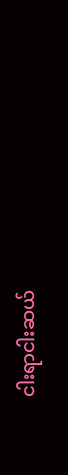ငါးရာငါးဆယ်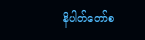နိပါတ်တော်စ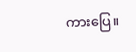ကားပြေ။